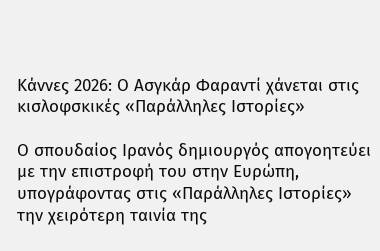Κάννες 2026: Ο Ασγκάρ Φαραντί χάνεται στις κισλοφσκικές «Παράλληλες Ιστορίες»

Ο σπουδαίος Ιρανός δημιουργός απογοητεύει με την επιστροφή του στην Ευρώπη, υπογράφοντας στις «Παράλληλες Ιστορίες» την χειρότερη ταινία της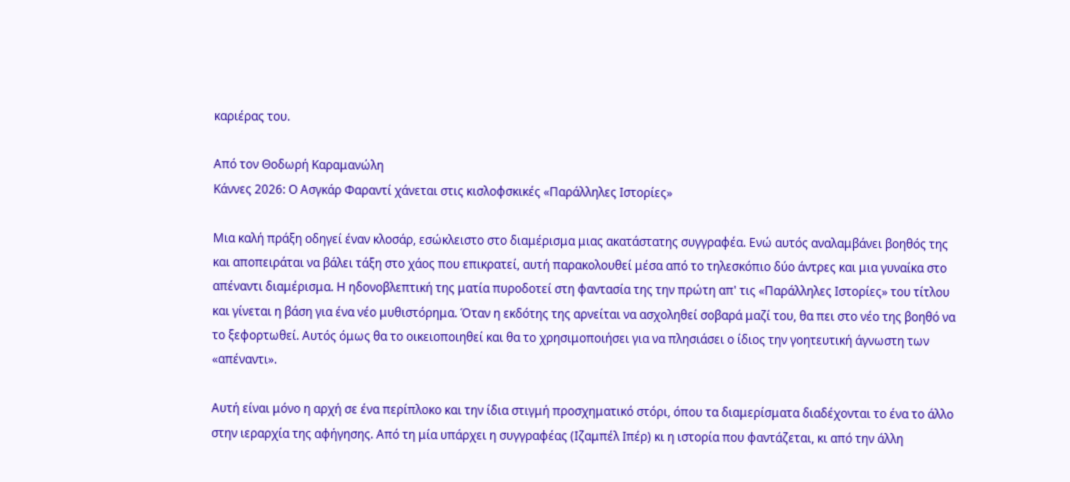καριέρας του.

Από τον Θοδωρή Καραμανώλη
Κάννες 2026: Ο Ασγκάρ Φαραντί χάνεται στις κισλοφσκικές «Παράλληλες Ιστορίες»

Μια καλή πράξη οδηγεί έναν κλοσάρ, εσώκλειστο στο διαμέρισμα μιας ακατάστατης συγγραφέα. Ενώ αυτός αναλαμβάνει βοηθός της και αποπειράται να βάλει τάξη στο χάος που επικρατεί, αυτή παρακολουθεί μέσα από το τηλεσκόπιο δύο άντρες και μια γυναίκα στο απέναντι διαμέρισμα. Η ηδονοβλεπτική της ματία πυροδοτεί στη φαντασία της την πρώτη απ' τις «Παράλληλες Ιστορίες» του τίτλου και γίνεται η βάση για ένα νέο μυθιστόρημα. Όταν η εκδότης της αρνείται να ασχοληθεί σοβαρά μαζί του, θα πει στο νέο της βοηθό να το ξεφορτωθεί. Αυτός όμως θα το οικειοποιηθεί και θα το χρησιμοποιήσει για να πλησιάσει ο ίδιος την γοητευτική άγνωστη των «απέναντι».

Αυτή είναι μόνο η αρχή σε ένα περίπλοκο και την ίδια στιγμή προσχηματικό στόρι, όπου τα διαμερίσματα διαδέχονται το ένα το άλλο στην ιεραρχία της αφήγησης. Από τη μία υπάρχει η συγγραφέας (Ιζαμπέλ Ιπέρ) κι η ιστορία που φαντάζεται, κι από την άλλη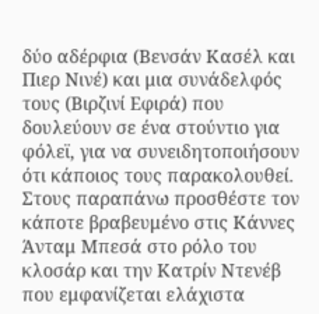δύο αδέρφια (Βενσάν Κασέλ και Πιερ Νινέ) και μια συνάδελφός τους (Βιρζινί Εφιρά) που δουλεύουν σε ένα στούντιο για φόλεϊ, για να συνειδητοποιήσουν ότι κάποιος τους παρακολουθεί. Στους παραπάνω προσθέστε τον κάποτε βραβευμένο στις Κάννες Άνταμ Μπεσά στο ρόλο του κλοσάρ και την Κατρίν Ντενέβ που εμφανίζεται ελάχιστα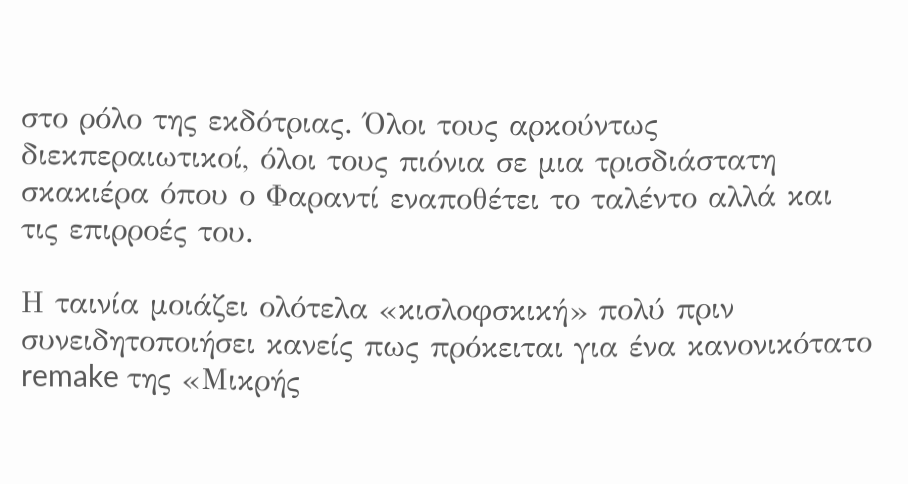στο ρόλο της εκδότριας. Όλοι τους αρκούντως διεκπεραιωτικοί, όλοι τους πιόνια σε μια τρισδιάστατη σκακιέρα όπου ο Φαραντί εναποθέτει το ταλέντο αλλά και τις επιρροές του.

Η ταινία μοιάζει ολότελα «κισλοφσκική» πολύ πριν συνειδητοποιήσει κανείς πως πρόκειται για ένα κανονικότατο remake της «Μικρής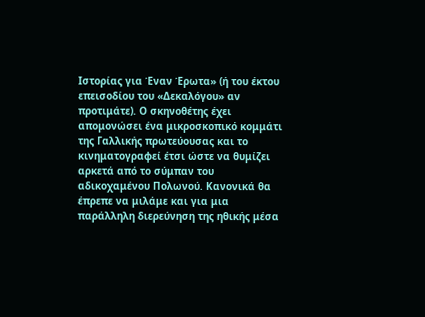Ιστορίας για Έναν Έρωτα» (ή του έκτου επεισοδίου του «Δεκαλόγου» αν προτιμάτε). Ο σκηνοθέτης έχει απομονώσει ένα μικροσκοπικό κομμάτι της Γαλλικής πρωτεύουσας και το κινηματογραφεί έτσι ώστε να θυμίζει αρκετά από το σύμπαν του αδικοχαμένου Πολωνού. Κανονικά θα έπρεπε να μιλάμε και για μια παράλληλη διερεύνηση της ηθικής μέσα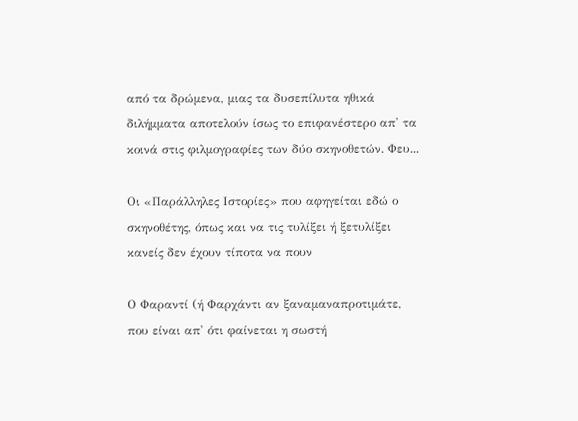από τα δρώμενα, μιας τα δυσεπίλυτα ηθικά διλήμματα αποτελούν ίσως το επιφανέστερο απ' τα κοινά στις φιλμογραφίες των δύο σκηνοθετών. Φευ...

Οι «Παράλληλες Ιστορίες» που αφηγείται εδώ ο σκηνοθέτης, όπως και να τις τυλίξει ή ξετυλίξει κανείς δεν έχουν τίποτα να πουν

Ο Φαραντί (ή Φαρχάντι αν ξαναμαναπροτιμάτε, που είναι απ' ότι φαίνεται η σωστή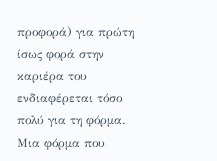προφορά) για πρώτη ίσως φορά στην καριέρα του ενδιαφέρεται τόσο πολύ για τη φόρμα. Μια φόρμα που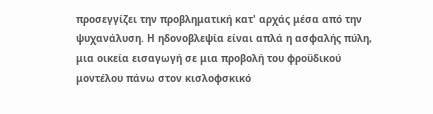προσεγγίζει την προβληματική κατ' αρχάς μέσα από την ψυχανάλυση. Η ηδονοβλεψία είναι απλά η ασφαλής πύλη, μια οικεία εισαγωγή σε μια προβολή του φροϋδικού μοντέλου πάνω στον κισλοφσκικό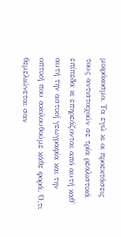μικρόκοσμο. Τα εγώ κι οι προεκτάσεις τους αντιστοιχούν σε τρία ρεαλιστικά επίπεδα κι επηρεάζονται από αυτή καθ' αυτή την αστική γεωγραφία και την οπτική που ακολουθούμε κάθε φορά. Ό,τι θεμελιώνεται σαν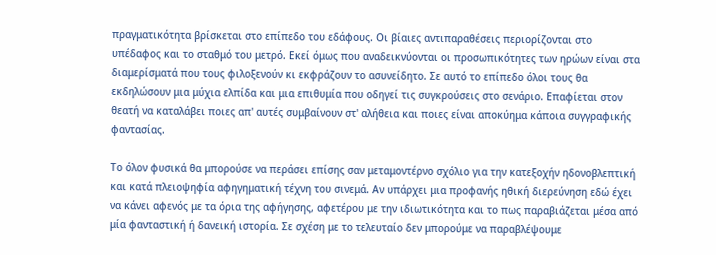πραγματικότητα βρίσκεται στο επίπεδο του εδάφους. Οι βίαιες αντιπαραθέσεις περιορίζονται στο υπέδαφος και το σταθμό του μετρό. Εκεί όμως που αναδεικνύονται οι προσωπικότητες των ηρώων είναι στα διαμερίσματά που τους φιλοξενούν κι εκφράζουν το ασυνείδητο. Σε αυτό το επίπεδο όλοι τους θα εκδηλώσουν μια μύχια ελπίδα και μια επιθυμία που οδηγεί τις συγκρούσεις στο σενάριο. Επαφίεται στον θεατή να καταλάβει ποιες απ' αυτές συμβαίνουν στ' αλήθεια και ποιες είναι αποκύημα κάποια συγγραφικής φαντασίας.

Το όλον φυσικά θα μπορούσε να περάσει επίσης σαν μεταμοντέρνο σχόλιο για την κατεξοχήν ηδονοβλεπτική και κατά πλειοψηφία αφηγηματική τέχνη του σινεμά. Αν υπάρχει μια προφανής ηθική διερεύνηση εδώ έχει να κάνει αφενός με τα όρια της αφήγησης, αφετέρου με την ιδιωτικότητα και το πως παραβιάζεται μέσα από μία φανταστική ή δανεική ιστορία. Σε σχέση με το τελευταίο δεν μπορούμε να παραβλέψουμε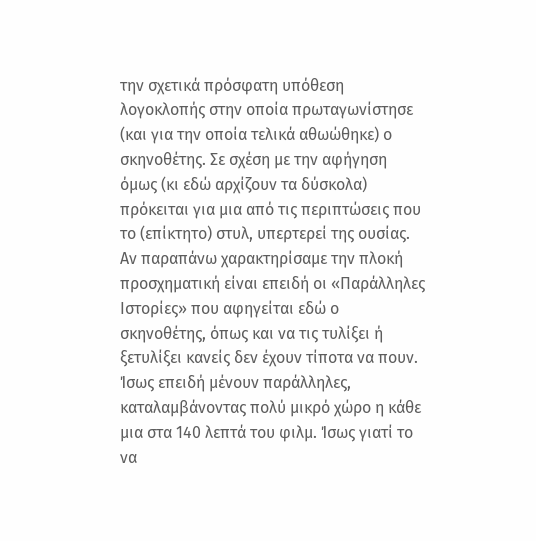την σχετικά πρόσφατη υπόθεση λογοκλοπής στην οποία πρωταγωνίστησε (και για την οποία τελικά αθωώθηκε) ο σκηνοθέτης. Σε σχέση με την αφήγηση όμως (κι εδώ αρχίζουν τα δύσκολα) πρόκειται για μια από τις περιπτώσεις που το (επίκτητο) στυλ, υπερτερεί της ουσίας. Αν παραπάνω χαρακτηρίσαμε την πλοκή προσχηματική είναι επειδή οι «Παράλληλες Ιστορίες» που αφηγείται εδώ ο σκηνοθέτης, όπως και να τις τυλίξει ή ξετυλίξει κανείς δεν έχουν τίποτα να πουν. Ίσως επειδή μένουν παράλληλες, καταλαμβάνοντας πολύ μικρό χώρο η κάθε μια στα 140 λεπτά του φιλμ. Ίσως γιατί το να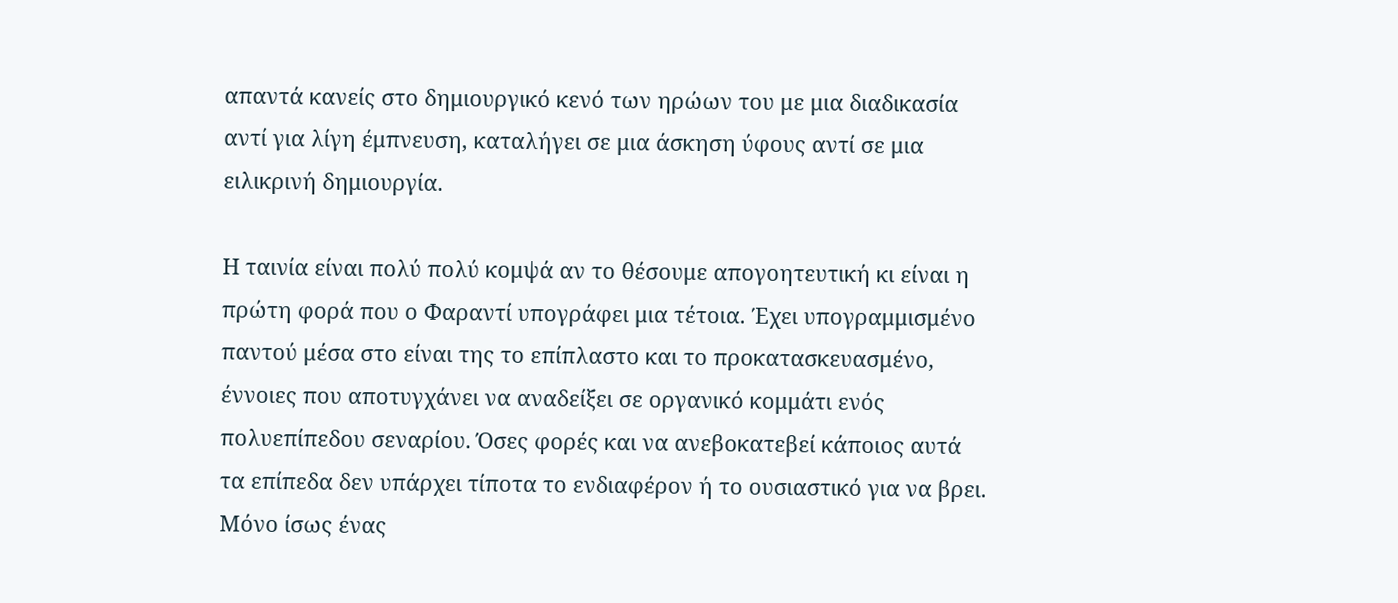απαντά κανείς στο δημιουργικό κενό των ηρώων του με μια διαδικασία αντί για λίγη έμπνευση, καταλήγει σε μια άσκηση ύφους αντί σε μια ειλικρινή δημιουργία.

Η ταινία είναι πολύ πολύ κομψά αν το θέσουμε απογοητευτική κι είναι η πρώτη φορά που ο Φαραντί υπογράφει μια τέτοια. Έχει υπογραμμισμένο παντού μέσα στο είναι της το επίπλαστο και το προκατασκευασμένο, έννοιες που αποτυγχάνει να αναδείξει σε οργανικό κομμάτι ενός πολυεπίπεδου σεναρίου. Όσες φορές και να ανεβοκατεβεί κάποιος αυτά τα επίπεδα δεν υπάρχει τίποτα το ενδιαφέρον ή το ουσιαστικό για να βρει. Μόνο ίσως ένας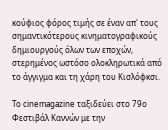κούφιος φόρος τιμής σε έναν απ' τους σημαντικότερους κινηματογραφικούς δημιουργούς όλων των εποχών, στερημένος ωστόσο ολοκληρωτικά από το άγγιγμα και τη χάρη του Κισλόφκσι.

Το cinemagazine ταξιδεύει στο 79ο Φεστιβάλ Καννών με την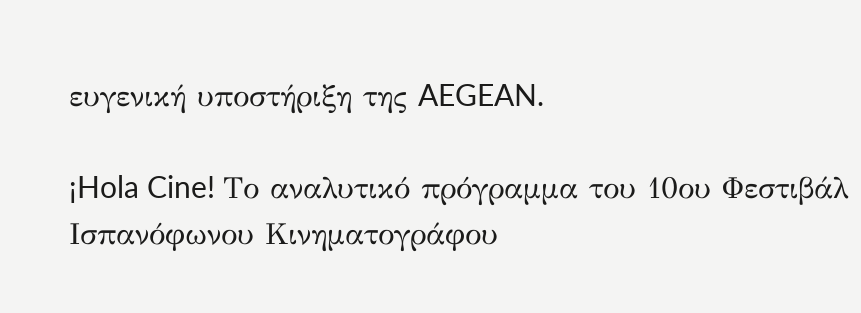ευγενική υποστήριξη της AEGEAN.

¡Hola Cine! Το αναλυτικό πρόγραμμα του 10ου Φεστιβάλ Ισπανόφωνου Κινηματογράφου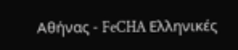Αθήνας - FeCHA Ελληνικές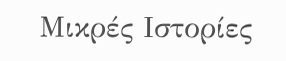Μικρές Ιστορίες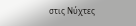στις Νύχτες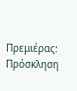Πρεμιέρας: Πρόσκληση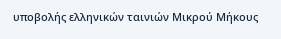υποβολής ελληνικών ταινιών Μικρού Μήκους